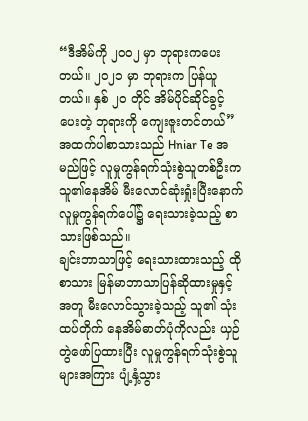“ဒီအိမ်ကို ၂၀၀၂ မှာ ဘုရားကပေးတယ်။ ၂၀၂၁ မှာ ဘုရားက ပြန်ယူတယ်။ နှစ် ၂၀ တိုင် အိမ်ပိုင်ဆိုင်ခွင့်ပေးတဲ့ ဘုရားကို ကျေးဇူးတင်တယ်”
အထက်ပါစာသားသည် Hniar Te အမည်ဖြင့် လူမှုကွန်ရက်သုံးစွဲသူတစ်ဦးက သူ၏နေအိမ် မီးလောင်ဆုံးရှုံးပြီးနောက် လူမှုကွန်ရက်ပေါ်၌ ရေးသားခဲ့သည့် စာသားဖြစ်သည်။
ချင်းဘာသာဖြင့် ရေးသားထားသည့် ထိုစာသား မြန်မာဘာသာပြန်ဆိုထားမှုနှင့်အတူ မီးလောင်သွားခဲ့သည့် သူ၏ သုံးထပ်တိုက် နေအိမ်ဓာတ်ပုံကိုလည်း ယှဉ်တွဲဖော်ပြထားပြီး လူမှုကွန်ရက်သုံးစွဲသူများအကြား ပျံ့နှံ့သွား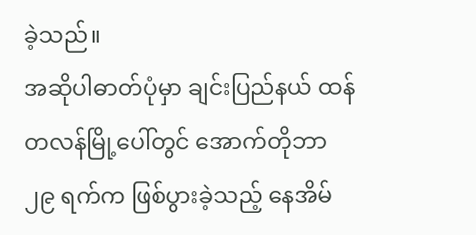ခဲ့သည်။
အဆိုပါဓာတ်ပုံမှာ ချင်းပြည်နယ် ထန်တလန်မြို့ပေါ်တွင် အောက်တိုဘာ ၂၉ ရက်က ဖြစ်ပွားခဲ့သည့် နေအိမ်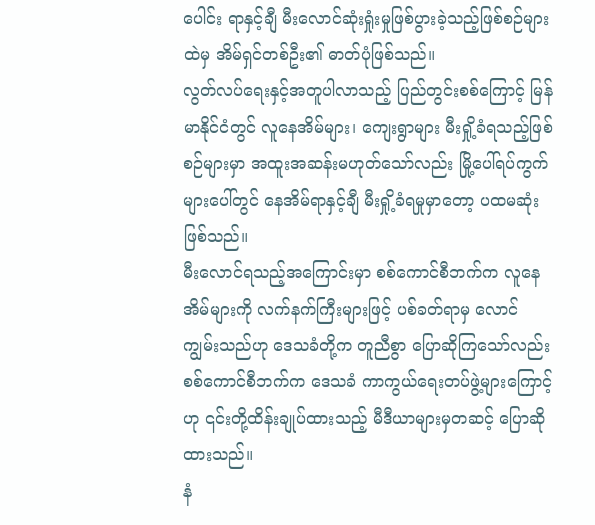ပေါင်း ရာနှင့်ချီ မီးလောင်ဆုံးရှုံးမှုဖြစ်ပွားခဲ့သည့်ဖြစ်စဉ်များထဲမှ အိမ်ရှင်တစ်ဦး၏ ဓာတ်ပုံဖြစ်သည်။
လွတ်လပ်ရေးနှင့်အတူပါလာသည့် ပြည်တွင်းစစ်ကြောင့် မြန်မာနိုင်ငံတွင် လူနေအိမ်များ၊ ကျေးရွာများ မီးရှို့ခံရသည့်ဖြစ်စဉ်များမှာ အထူးအဆန်းမဟုတ်သော်လည်း မြို့ပေါ်ရပ်ကွက်များပေါ်တွင် နေအိမ်ရာနှင့်ချီ မီးရှို့ခံရမှုမှာတော့ ပထမဆုံးဖြစ်သည်။
မီးလောင်ရသည့်အကြောင်းမှာ စစ်ကောင်စီဘက်က လူနေအိမ်များကို လက်နက်ကြီးများဖြင့် ပစ်ခတ်ရာမှ လောင်ကျွမ်းသည်ဟု ဒေသခံတို့က တူညီစွာ ပြောဆိုကြသော်လည်း စစ်ကောင်စီဘက်က ဒေသခံ ကာကွယ်ရေးတပ်ဖွဲ့များကြောင့်ဟု ၎င်းတို့ထိန်းချုပ်ထားသည့် မီဒီယာများမှတဆင့် ပြောဆိုထားသည်။
နံ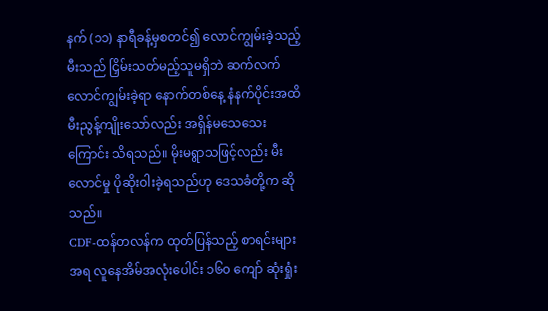နက် (၁၁) နာရီခန့်မှစတင်၍ လောင်ကျွမ်းခဲ့သည့်မီးသည် ငြှိမ်းသတ်မည့်သူမရှိဘဲ ဆက်လက်လောင်ကျွမ်းခဲ့ရာ နောက်တစ်နေ့ နံနက်ပိုင်းအထိ မီးညွန့်ကျိုးသော်လည်း အရှိန်မသေသေးကြောင်း သိရသည်။ မိုးမရွာသဖြင့်လည်း မီးလောင်မှု ပိုဆိုးဝါးခဲ့ရသည်ဟု ဒေသခံတို့က ဆိုသည်။
CDF-ထန်တလန်က ထုတ်ပြန်သည့် စာရင်းများအရ လူနေအိမ်အလုံးပေါင်း ၁၆၀ ကျော် ဆုံးရှုံး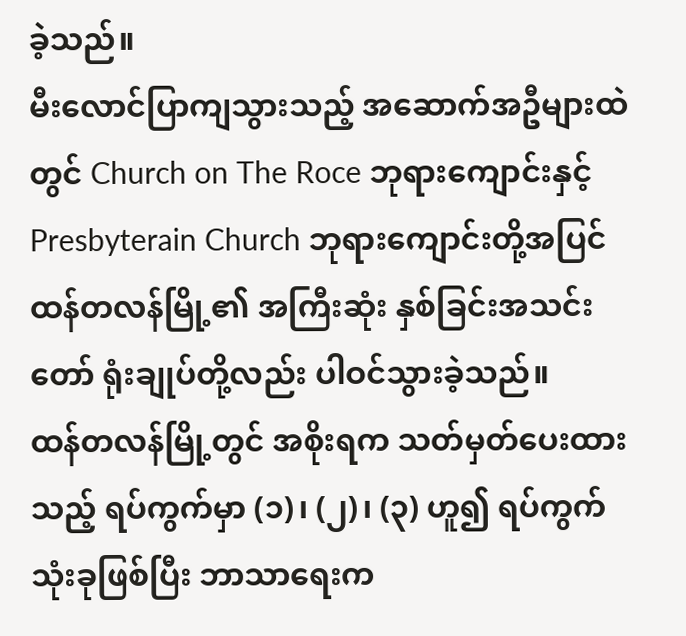ခဲ့သည်။
မီးလောင်ပြာကျသွားသည့် အဆောက်အဦများထဲတွင် Church on The Roce ဘုရားကျောင်းနှင့် Presbyterain Church ဘုရားကျောင်းတို့အပြင် ထန်တလန်မြို့၏ အကြီးဆုံး နှစ်ခြင်းအသင်းတော် ရုံးချုပ်တို့လည်း ပါဝင်သွားခဲ့သည်။
ထန်တလန်မြို့တွင် အစိုးရက သတ်မှတ်ပေးထားသည့် ရပ်ကွက်မှာ (၁)၊ (၂)၊ (၃) ဟူ၍ ရပ်ကွက်သုံးခုဖြစ်ပြီး ဘာသာရေးက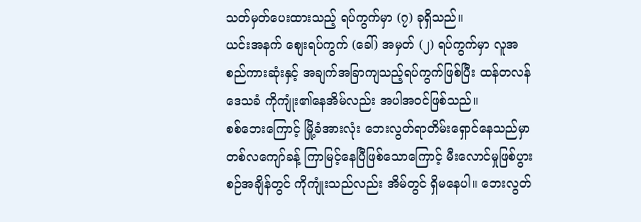သတ်မှတ်ပေးထားသည့် ရပ်ကွက်မှာ (၇) ခုရှိသည်။
ယင်းအနက် စျေးရပ်ကွက် (ခေါ်) အမှတ် (၂) ရပ်ကွက်မှာ လူအစည်ကားဆုံးနှင့် အချက်အခြာကျသည့်ရပ်ကွက်ဖြစ်ပြီး ထန်တလန်ဒေသခံ ကိုကျုံး၏နေအိမ်လည်း အပါအဝင်ဖြစ်သည်။
စစ်ဘေးကြောင့် မြို့ခံအားလုံး ဘေးလွတ်ရာတိမ်းရှောင်နေသည်မှာ တစ်လကျော်ခန့် ကြာမြင့်နေပြီဖြစ်သောကြောင့် မီးလောင်မှုဖြစ်ပွားစဉ်အချိန်တွင် ကိုကျုံးသည်လည်း အိမ်တွင် ရှိမနေပါ။ ဘေးလွတ်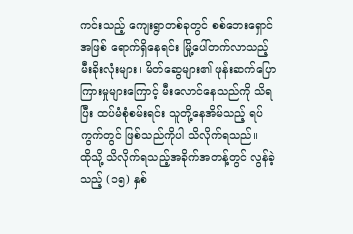ကင်းသည့် ကျေးရွာတစ်ခုတွင် စစ်ဘေးရှောင်အဖြစ် ရောက်ရှိနေရင်း မြို့ပေါ်တက်လာသည့် မီးခိုးလုံးများ၊ မိတ်ဆွေများ၏ ဖုန်းဆက်ပြောကြားမှုများကြောင့် မီးလောင်နေသည်ကို သိရပြီး ထပ်မံစုံစမ်းရင်း သူတို့နေအိမ်သည့် ရပ်ကွက်တွင် ဖြစ်သည်ကိုပါ သိလိုက်ရသည်။
ထိုသို့ သိလိုက်ရသည့်အခိုက်အတန့်တွင် လွန်ခဲ့သည့် (၁၅) နှစ်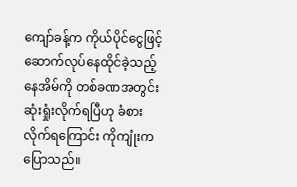ကျော်ခန့်က ကိုယ်ပိုင်ငွေဖြင့် ဆောက်လုပ်နေထိုင်ခဲ့သည့် နေအိမ်ကို တစ်ခဏအတွင်း ဆုံးရှုံးလိုက်ရပြီဟု ခံစားလိုက်ရကြောင်း ကိုကျုံးက ပြောသည်။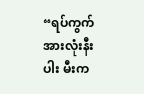“ရပ်ကွက်အားလုံးနီးပါး မီးက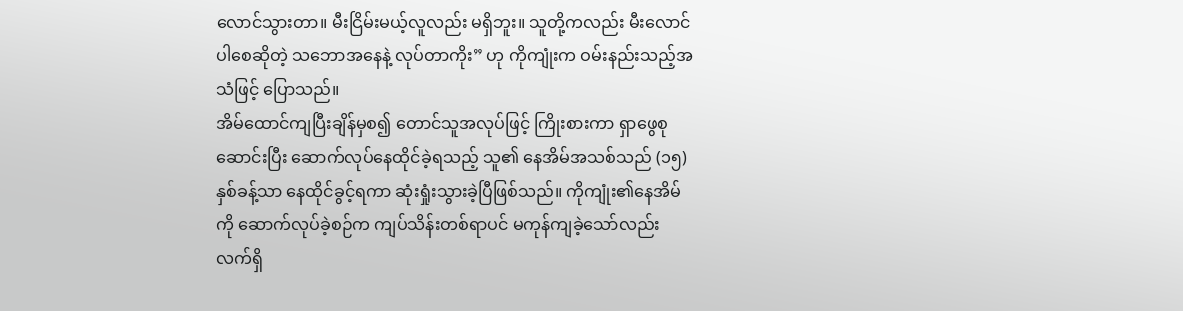လောင်သွားတာ။ မီးငြိမ်းမယ့်လူလည်း မရှိဘူး။ သူတို့ကလည်း မီးလောင်ပါစေဆိုတဲ့ သဘောအနေနဲ့ လုပ်တာကိုး” ဟု ကိုကျုံးက ဝမ်းနည်းသည့်အသံဖြင့် ပြောသည်။
အိမ်ထောင်ကျပြီးချိန်မှစ၍ တောင်သူအလုပ်ဖြင့် ကြိုးစားကာ ရှာဖွေစုဆောင်းပြီး ဆောက်လုပ်နေထိုင်ခဲ့ရသည့် သူ၏ နေအိမ်အသစ်သည် (၁၅) နှစ်ခန့်သာ နေထိုင်ခွင့်ရကာ ဆုံးရှုံးသွားခဲ့ပြီဖြစ်သည်။ ကိုကျုံး၏နေအိမ်ကို ဆောက်လုပ်ခဲ့စဉ်က ကျပ်သိန်းတစ်ရာပင် မကုန်ကျခဲ့သော်လည်း လက်ရှိ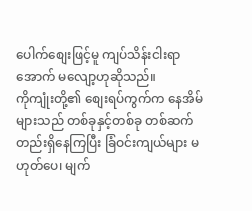ပေါက်စျေးဖြင့်မူ ကျပ်သိန်းငါးရာအောက် မလျော့ဟုဆိုသည်။
ကိုကျုံးတို့၏ စျေးရပ်ကွက်က နေအိမ်များသည် တစ်ခုနှင့်တစ်ခု တစ်ဆက်တည်းရှိနေကြပြီး ခြံဝင်းကျယ်များ မဟုတ်ပေ၊ မျက်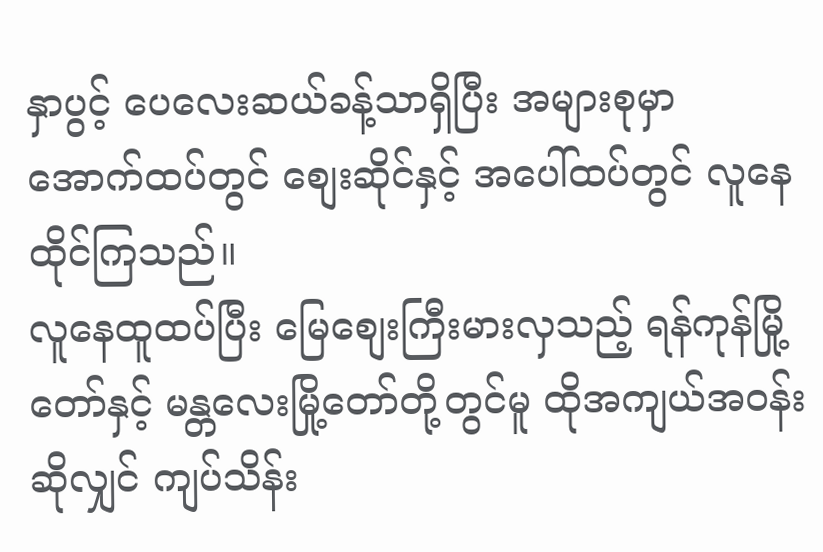နှာပွင့် ပေလေးဆယ်ခန့်သာရှိပြီး အများစုမှာ အောက်ထပ်တွင် စျေးဆိုင်နှင့် အပေါ်ထပ်တွင် လူနေထိုင်ကြသည်။
လူနေထူထပ်ပြီး မြေစျေးကြီးမားလှသည့် ရန်ကုန်မြို့တော်နှင့် မန္တလေးမြို့တော်တို့တွင်မူ ထိုအကျယ်အဝန်းဆိုလျှင် ကျပ်သိန်း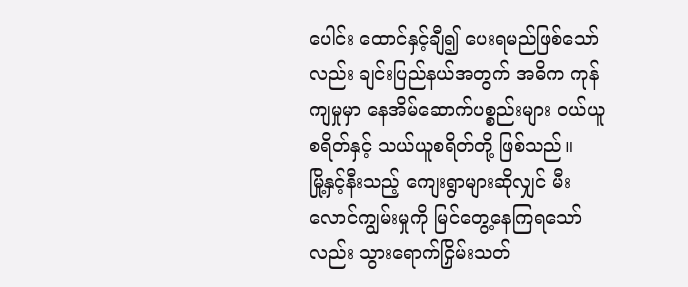ပေါင်း ထောင်နှင့်ချီ၍ ပေးရမည်ဖြစ်သော်လည်း ချင်းပြည်နယ်အတွက် အဓိက ကုန်ကျမှုမှာ နေအိမ်ဆောက်ပစ္စည်းများ ဝယ်ယူစရိတ်နှင့် သယ်ယူစရိတ်တို့ ဖြစ်သည်။
မြို့နှင့်နီးသည့် ကျေးရွာများဆိုလျှင် မီးလောင်ကျွမ်းမှုကို မြင်တွေ့နေကြရသော်လည်း သွားရောက်ငြှိမ်းသတ်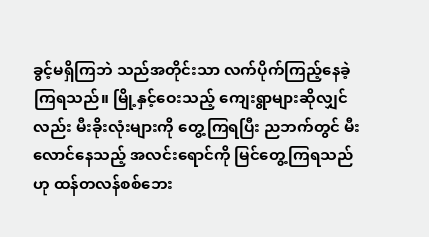ခွင့်မရှိကြဘဲ သည်အတိုင်းသာ လက်ပိုက်ကြည့်နေခဲ့ကြရသည်။ မြို့နှင့်ဝေးသည့် ကျေးရွာများဆိုလျှင်လည်း မီးခိုးလုံးများကို တွေ့ကြရပြီး ညဘက်တွင် မီးလောင်နေသည့် အလင်းရောင်ကို မြင်တွေ့ကြရသည်ဟု ထန်တလန်စစ်ဘေး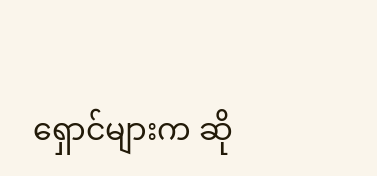ရှောင်များက ဆို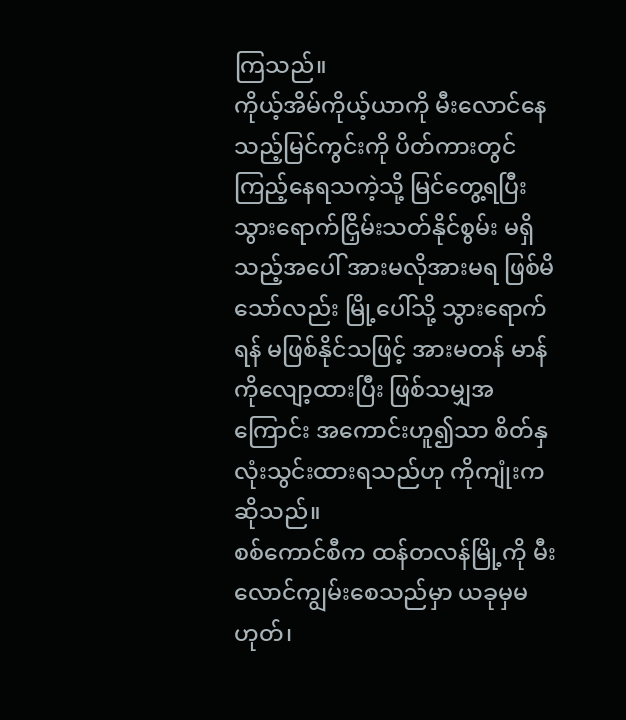ကြသည်။
ကိုယ့်အိမ်ကိုယ့်ယာကို မီးလောင်နေသည့်မြင်ကွင်းကို ပိတ်ကားတွင် ကြည့်နေရသကဲ့သို့ မြင်တွေ့ရပြီး သွားရောက်ငြှိမ်းသတ်နိုင်စွမ်း မရှိသည့်အပေါ် အားမလိုအားမရ ဖြစ်မိသော်လည်း မြို့ပေါ်သို့ သွားရောက်ရန် မဖြစ်နိုင်သဖြင့် အားမတန် မာန်ကိုလျော့ထားပြီး ဖြစ်သမျှအကြောင်း အကောင်းဟူ၍သာ စိတ်နှလုံးသွင်းထားရသည်ဟု ကိုကျုံးက ဆိုသည်။
စစ်ကောင်စီက ထန်တလန်မြို့ကို မီးလောင်ကျွမ်းစေသည်မှာ ယခုမှမဟုတ်၊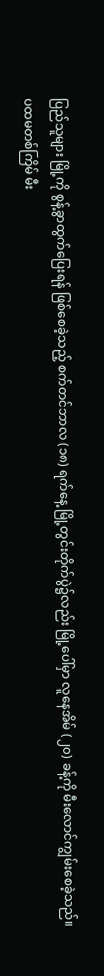ပြည်သူများ မြို့ကို စွန့်ခွာထွက်ပြေးရန် ဖြစ်စေခဲ့သည့် စက်တင်ဘာလ (၁၈) ရက်နေ့ မြို့တွင်းတိုက်ပွဲ၌လည်း မြို့ပေါ်မှာ လူနေအိမ် (၂၀) ခန့်ကို မီးလောင်ကျွမ်းစေခဲ့သည်။
ပထမတစ်ကြိမ် မီး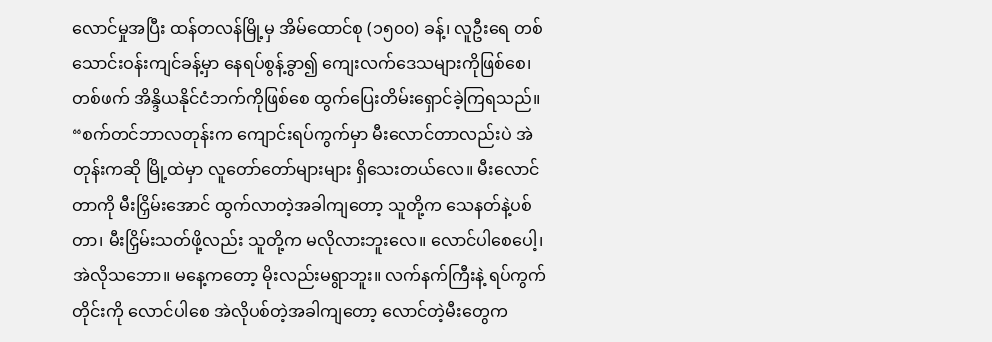လောင်မှုအပြီး ထန်တလန်မြို့မှ အိမ်ထောင်စု (၁၅၀၀) ခန့်၊ လူဦးရေ တစ်သောင်းဝန်းကျင်ခန့်မှာ နေရပ်စွန့်ခွာ၍ ကျေးလက်ဒေသများကိုဖြစ်စေ၊ တစ်ဖက် အိန္ဒိယနိုင်ငံဘက်ကိုဖြစ်စေ ထွက်ပြေးတိမ်းရှောင်ခဲ့ကြရသည်။
“စက်တင်ဘာလတုန်းက ကျောင်းရပ်ကွက်မှာ မီးလောင်တာလည်းပဲ အဲတုန်းကဆို မြို့ထဲမှာ လူတော်တော်များများ ရှိသေးတယ်လေ။ မီးလောင်တာကို မီးငြှိမ်းအောင် ထွက်လာတဲ့အခါကျတော့ သူတို့က သေနတ်နဲ့ပစ်တာ၊ မီးငြှိမ်းသတ်ဖို့လည်း သူတို့က မလိုလားဘူးလေ။ လောင်ပါစေပေါ့၊ အဲလိုသဘော။ မနေ့ကတော့ မိုးလည်းမရွာဘူး။ လက်နက်ကြီးနဲ့ ရပ်ကွက်တိုင်းကို လောင်ပါစေ အဲလိုပစ်တဲ့အခါကျတော့ လောင်တဲ့မီးတွေက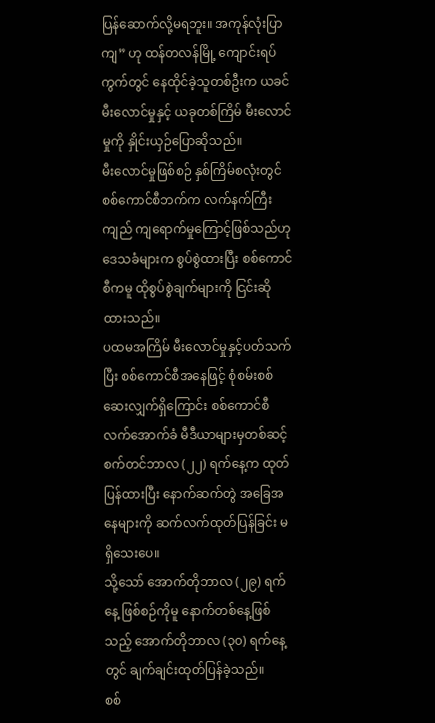ပြန်ဆောက်လို့မရဘူး။ အကုန်လုံးပြာကျ” ဟု ထန်တလန်မြို့ ကျောင်းရပ်ကွက်တွင် နေထိုင်ခဲ့သူတစ်ဦးက ယခင်မီးလောင်မှုနှင့် ယခုတစ်ကြိမ် မီးလောင်မှုကို နှိုင်းယှဉ်ပြောဆိုသည်။
မီးလောင်မှုဖြစ်စဉ် နှစ်ကြိမ်စလုံးတွင် စစ်ကောင်စီဘက်က လက်နက်ကြီးကျည် ကျရောက်မှုကြောင့်ဖြစ်သည်ဟု ဒေသခံများက စွပ်စွဲထားပြီး စစ်ကောင်စီကမူ ထိုစွပ်စွဲချက်များကို ငြင်းဆိုထားသည်။
ပထမအကြိမ် မီးလောင်မှုနှင့်ပတ်သက်ပြီး စစ်ကောင်စီအနေဖြင့် စုံစမ်းစစ်ဆေးလျှက်ရှိကြောင်း စစ်ကောင်စီလက်အောက်ခံ မီဒီယာများမှတစ်ဆင့် စက်တင်ဘာလ (၂၂) ရက်နေ့က ထုတ်ပြန်ထားပြီး နောက်ဆက်တွဲ အခြေအနေများကို ဆက်လက်ထုတ်ပြန်ခြင်း မရှိသေးပေ။
သို့သော် အောက်တိုဘာလ (၂၉) ရက်နေ့ ဖြစ်စဉ်ကိုမူ နောက်တစ်နေ့ဖြစ်သည့် အောက်တိုဘာလ (၃၀) ရက်နေ့တွင် ချက်ချင်းထုတ်ပြန်ခဲ့သည်။
စစ်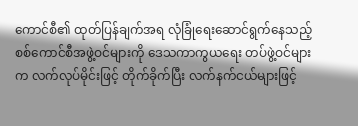ကောင်စီ၏ ထုတ်ပြန်ချက်အရ လုံခြုံရေးဆောင်ရွက်နေသည့် စစ်ကောင်စီအဖွဲ့ဝင်များကို ဒေသကာကွယရေး တပ်ဖွဲ့ဝင်များက လက်လုပ်မိုင်းဖြင့် တိုက်ခိုက်ပြီး လက်နက်ငယ်များဖြင့်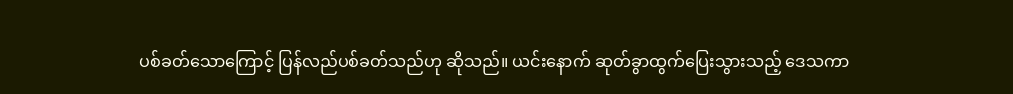ပစ်ခတ်သောကြောင့် ပြန်လည်ပစ်ခတ်သည်ဟု ဆိုသည်။ ယင်းနောက် ဆုတ်ခွာထွက်ပြေးသွားသည့် ဒေသကာ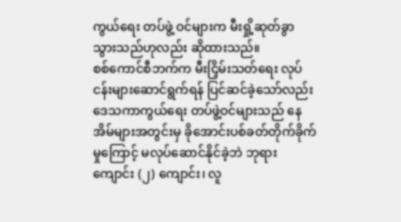ကွယ်ရေး တပ်ဖွဲ့ ဝင်များက မီးရှို့ဆုတ်ခွာသွားသည်ဟုလည်း ဆိုထားသည်။
စစ်ကောင်စီဘက်က မီးငြှိမ်းသတ်ရေး လုပ်ငန်းများဆောင်ရွက်ရန် ပြင်ဆင်ခဲ့သော်လည်း ဒေသကာကွယ်ရေး တပ်ဖွဲ့ဝင်များသည် နေအိမ်များအတွင်းမှ ခိုအောင်းပစ်ခတ်တိုက်ခိုက်မှုကြောင့် မလုပ်ဆောင်နိုင်ခဲ့ဘဲ ဘုရားကျောင်း (၂) ကျောင်း၊ လူ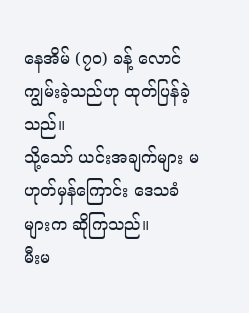နေအိမ် (၇၀) ခန့် လောင်ကျွမ်းခဲ့သည်ဟု ထုတ်ပြန်ခဲ့သည်။
သို့သော် ယင်းအချက်များ မဟုတ်မှန်ကြောင်း ဒေသခံများက ဆိုကြသည်။
မီးမ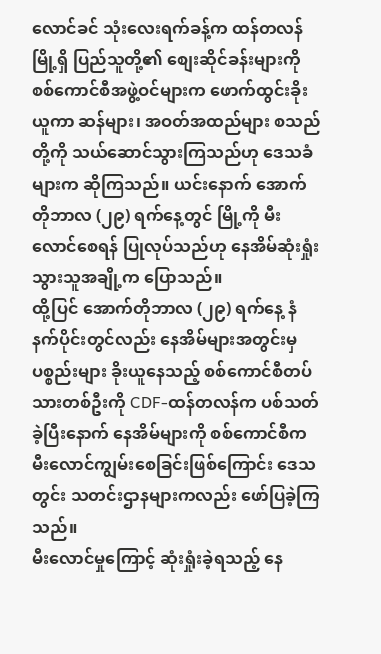လောင်ခင် သုံးလေးရက်ခန့်က ထန်တလန်မြို့ရှိ ပြည်သူတို့၏ စျေးဆိုင်ခန်းများကို စစ်ကောင်စီအဖွဲ့ဝင်များက ဖောက်ထွင်းခိုးယူကာ ဆန်များ၊ အဝတ်အထည်များ စသည်တို့ကို သယ်ဆောင်သွားကြသည်ဟု ဒေသခံများက ဆိုကြသည်။ ယင်းနောက် အောက်တိုဘာလ (၂၉) ရက်နေ့တွင် မြို့ကို မီးလောင်စေရန် ပြုလုပ်သည်ဟု နေအိမ်ဆုံးရှုံးသွားသူအချို့က ပြောသည်။
ထို့ပြင် အောက်တိုဘာလ (၂၉) ရက်နေ့ နံနက်ပိုင်းတွင်လည်း နေအိမ်များအတွင်းမှ ပစ္စည်းများ ခိုးယူနေသည့် စစ်ကောင်စီတပ်သားတစ်ဦးကို CDF-ထန်တလန်က ပစ်သတ်ခဲ့ပြီးနောက် နေအိမ်များကို စစ်ကောင်စီက မီးလောင်ကျွမ်းစေခြင်းဖြစ်ကြောင်း ဒေသတွင်း သတင်းဌာနများကလည်း ဖော်ပြခဲ့ကြသည်။
မီးလောင်မှုကြောင့် ဆုံးရှုံးခဲ့ရသည့် နေ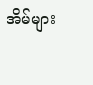အိမ်များ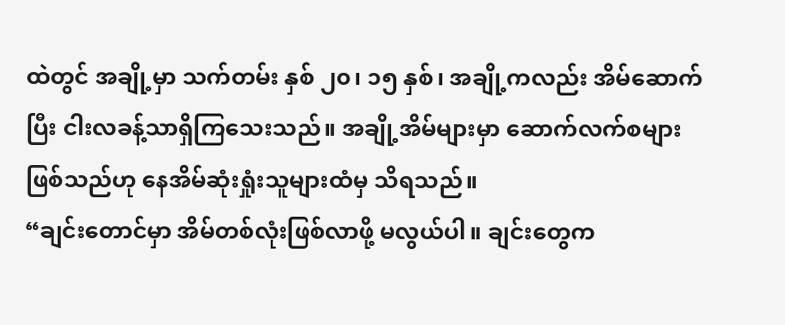ထဲတွင် အချို့မှာ သက်တမ်း နှစ် ၂၀၊ ၁၅ နှစ်၊ အချို့ကလည်း အိမ်ဆောက်ပြီး ငါးလခန့်သာရှိကြသေးသည်။ အချို့အိမ်များမှာ ဆောက်လက်စများဖြစ်သည်ဟု နေအိမ်ဆုံးရှုံးသူများထံမှ သိရသည်။
“ချင်းတောင်မှာ အိမ်တစ်လုံးဖြစ်လာဖို့ မလွယ်ပါ။ ချင်းတွေက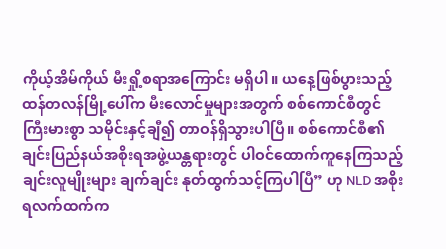ကိုယ့်အိမ်ကိုယ် မီးရှို့စရာအကြောင်း မရှိပါ။ ယနေ့ဖြစ်ပွားသည့် ထန်တလန်မြို့ပေါ်က မီးလောင်မှုများအတွက် စစ်ကောင်စီတွင် ကြီးမားစွာ သမိုင်းနှင့်ချီ၍ တာဝန်ရှိသွားပါပြီ။ စစ်ကောင်စီ၏ ချင်းပြည်နယ်အစိုးရအဖွဲ့ယန္တရားတွင် ပါဝင်ထောက်ကူနေကြသည့် ချင်းလူမျိုးများ ချက်ချင်း နုတ်ထွက်သင့်ကြပါပြီ” ဟု NLD အစိုးရလက်ထက်က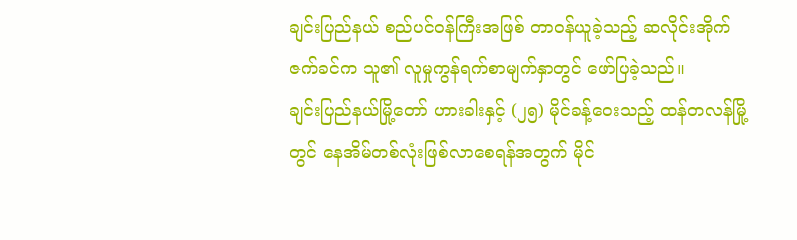ချင်းပြည်နယ် စည်ပင်ဝန်ကြီးအဖြစ် တာဝန်ယူခဲ့သည့် ဆလိုင်းအိုက်ဇက်ခင်က သူ၏ လူမှုကွန်ရက်စာမျက်နှာတွင် ဖော်ပြခဲ့သည်။
ချင်းပြည်နယ်မြို့တော် ဟားခါးနှင့် (၂၅) မိုင်ခန့်ဝေးသည့် ထန်တလန်မြို့တွင် နေအိမ်တစ်လုံးဖြစ်လာစေရန်အတွက် မိုင်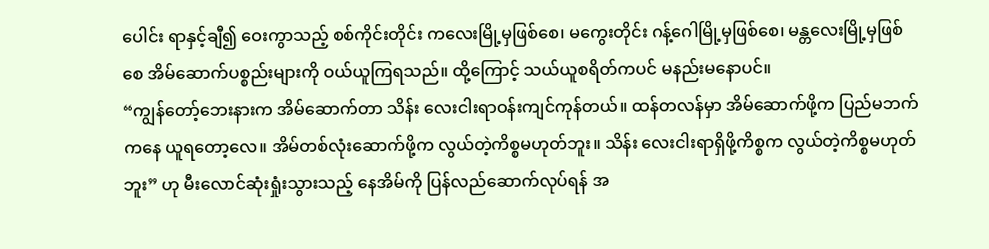ပေါင်း ရာနှင့်ချီ၍ ဝေးကွာသည့် စစ်ကိုင်းတိုင်း ကလေးမြို့မှဖြစ်စေ၊ မကွေးတိုင်း ဂန့်ဂေါမြို့မှဖြစ်စေ၊ မန္တလေးမြို့မှဖြစ်စေ အိမ်ဆောက်ပစ္စည်းများကို ဝယ်ယူကြရသည်။ ထို့ကြောင့် သယ်ယူစရိတ်ကပင် မနည်းမနောပင်။
“ကျွန်တော့်ဘေးနားက အိမ်ဆောက်တာ သိန်း လေးငါးရာဝန်းကျင်ကုန်တယ်။ ထန်တလန်မှာ အိမ်ဆောက်ဖို့က ပြည်မဘက်ကနေ ယူရတော့လေ။ အိမ်တစ်လုံးဆောက်ဖို့က လွယ်တဲ့ကိစ္စမဟုတ်ဘူး။ သိန်း လေးငါးရာရှိဖို့ကိစ္စက လွယ်တဲ့ကိစ္စမဟုတ်ဘူး” ဟု မီးလောင်ဆုံးရှုံးသွားသည့် နေအိမ်ကို ပြန်လည်ဆောက်လုပ်ရန် အ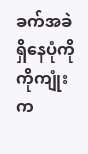ခက်အခဲရှိနေပုံကို ကိုကျုံးက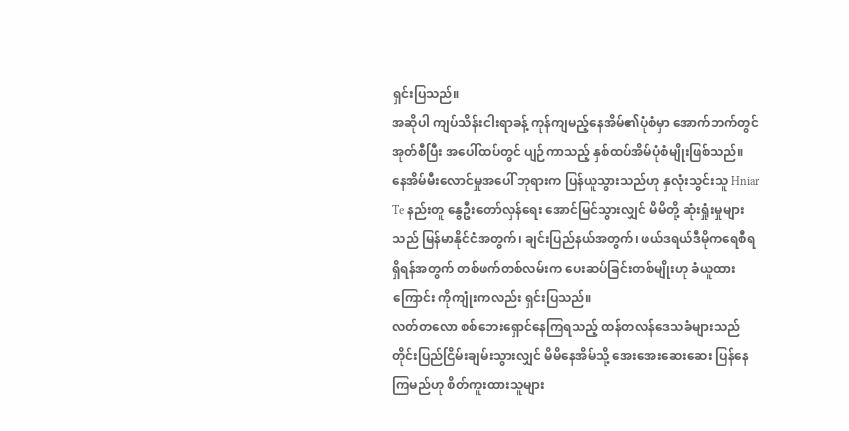ရှင်းပြသည်။
အဆိုပါ ကျပ်သိန်းငါးရာခန့် ကုန်ကျမည့်နေအိမ်၏ပုံစံမှာ အောက်ဘက်တွင် အုတ်စီပြီး အပေါ်ထပ်တွင် ပျဉ်ကာသည့် နှစ်ထပ်အိမ်ပုံစံမျိုးဖြစ်သည်။
နေအိမ်မီးလောင်မှုအပေါ် ဘုရားက ပြန်ယူသွားသည်ဟု နှလုံးသွင်းသူ Hniar Te နည်းတူ နွေဦးတော်လှန်ရေး အောင်မြင်သွားလျှင် မိမိတို့ ဆုံးရှုံးမှုများသည် မြန်မာနိုင်ငံအတွက်၊ ချင်းပြည်နယ်အတွက်၊ ဖယ်ဒရယ်ဒီမိုကရေစီရရှိရန်အတွက် တစ်ဖက်တစ်လမ်းက ပေးဆပ်ခြင်းတစ်မျိုးဟု ခံယူထားကြောင်း ကိုကျုံးကလည်း ရှင်းပြသည်။
လတ်တလော စစ်ဘေးရှောင်နေကြရသည့် ထန်တလန်ဒေသခံများသည် တိုင်းပြည်ငြိမ်းချမ်းသွားလျှင် မိမိနေအိမ်သို့ အေးအေးဆေးဆေး ပြန်နေကြမည်ဟု စိတ်ကူးထားသူများ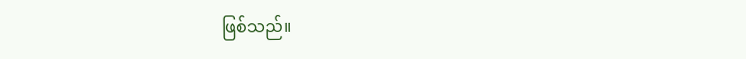ဖြစ်သည်။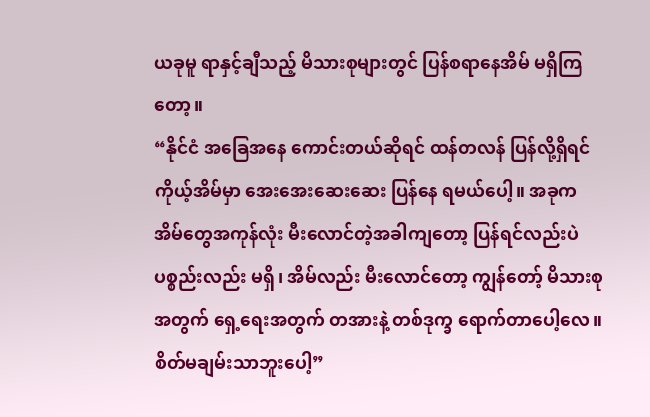ယခုမူ ရာနှင့်ချီသည့် မိသားစုများတွင် ပြန်စရာနေအိမ် မရှိကြတော့။
“နိုင်ငံ အခြေအနေ ကောင်းတယ်ဆိုရင် ထန်တလန် ပြန်လို့ရှိရင် ကိုယ့်အိမ်မှာ အေးအေးဆေးဆေး ပြန်နေ ရမယ်ပေါ့။ အခုက အိမ်တွေအကုန်လုံး မီးလောင်တဲ့အခါကျတော့ ပြန်ရင်လည်းပဲ ပစ္စည်းလည်း မရှိ၊ အိမ်လည်း မီးလောင်တော့ ကျွန်တော့် မိသားစုအတွက် ရှေ့ရေးအတွက် တအားနဲ့ တစ်ဒုက္ခ ရောက်တာပေါ့လေ။ စိတ်မချမ်းသာဘူးပေါ့”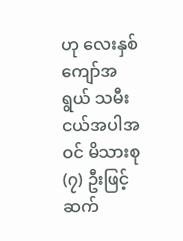ဟု လေးနှစ်ကျော်အရွယ် သမီးငယ်အပါအဝင် မိသားစု (၇) ဦးဖြင့် ဆက်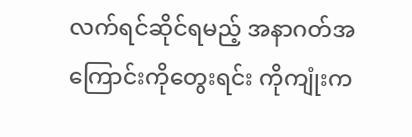လက်ရင်ဆိုင်ရမည့် အနာဂတ်အကြောင်းကိုတွေးရင်း ကိုကျုံးက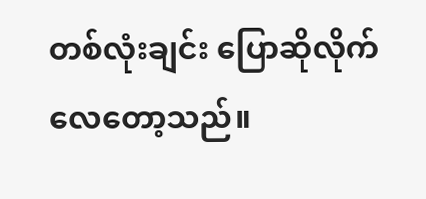တစ်လုံးချင်း ပြောဆိုလိုက်လေတော့သည်။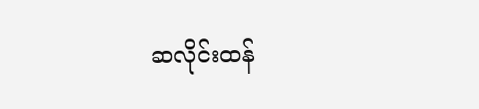ဆလိုင်းထန်